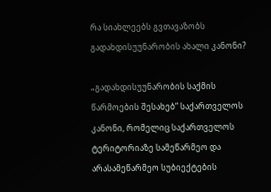რა სიახლეებს გვთავაზობს გადახდისუუნარობის ახალი კანონი?

„გადახდისუუნარობის საქმის წარმოების შესახებ“ საქართველოს კანონი, რომელიც საქართველოს ტერიტორიაზე სამეწარმეო და არასამეწარმეო სუბიექტების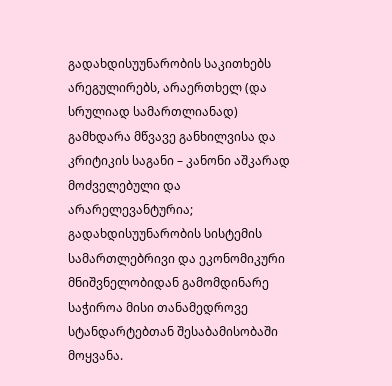გადახდისუუნარობის საკითხებს არეგულირებს, არაერთხელ (და სრულიად სამართლიანად) გამხდარა მწვავე განხილვისა და კრიტიკის საგანი – კანონი აშკარად მოძველებული და არარელევანტურია; გადახდისუუნარობის სისტემის სამართლებრივი და ეკონომიკური მნიშვნელობიდან გამომდინარე საჭიროა მისი თანამედროვე სტანდარტებთან შესაბამისობაში მოყვანა.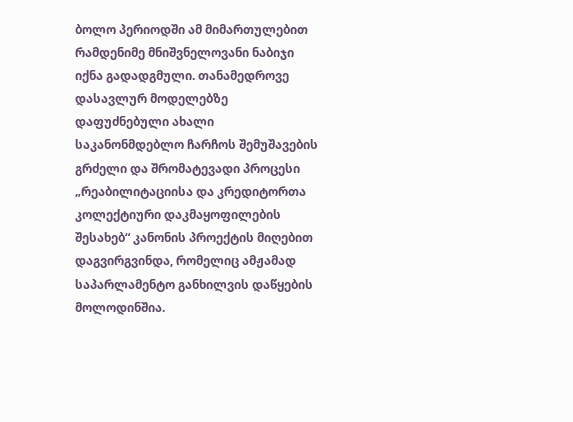ბოლო პერიოდში ამ მიმართულებით რამდენიმე მნიშვნელოვანი ნაბიჯი იქნა გადადგმული. თანამედროვე დასავლურ მოდელებზე დაფუძნებული ახალი საკანონმდებლო ჩარჩოს შემუშავების გრძელი და შრომატევადი პროცესი „რეაბილიტაციისა და კრედიტორთა კოლექტიური დაკმაყოფილების შესახებ“ კანონის პროექტის მიღებით დაგვირგვინდა, რომელიც ამჟამად საპარლამენტო განხილვის დაწყების მოლოდინშია.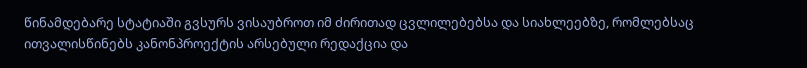წინამდებარე სტატიაში გვსურს ვისაუბროთ იმ ძირითად ცვლილებებსა და სიახლეებზე, რომლებსაც ითვალისწინებს კანონპროექტის არსებული რედაქცია და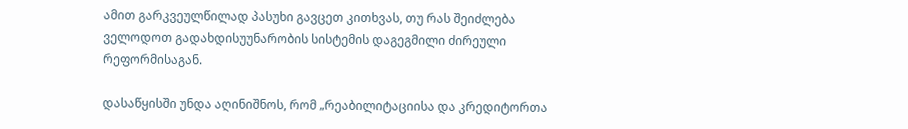ამით გარკვეულწილად პასუხი გავცეთ კითხვას, თუ რას შეიძლება ველოდოთ გადახდისუუნარობის სისტემის დაგეგმილი ძირეული რეფორმისაგან.

დასაწყისში უნდა აღინიშნოს, რომ „რეაბილიტაციისა და კრედიტორთა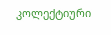კოლექტიური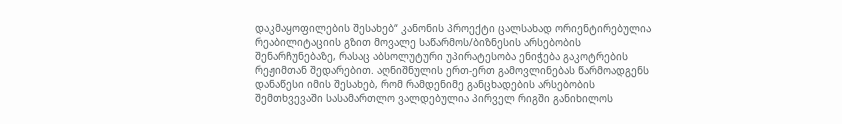დაკმაყოფილების შესახებ“ კანონის პროექტი ცალსახად ორიენტირებულია რეაბილიტაციის გზით მოვალე საწარმოს/ბიზნესის არსებობის შენარჩუნებაზე, რასაც აბსოლუტური უპირატესობა ენიჭება გაკოტრების რეჟიმთან შედარებით. აღნიშნულის ერთ-ერთ გამოვლინებას წარმოადგენს დანაწესი იმის შესახებ, რომ რამდენიმე განცხადების არსებობის შემთხვევაში სასამართლო ვალდებულია პირველ რიგში განიხილოს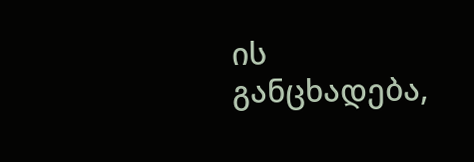ის განცხადება,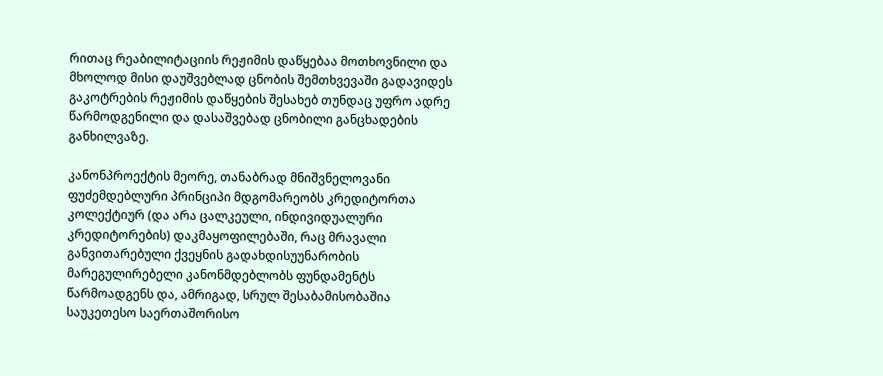რითაც რეაბილიტაციის რეჟიმის დაწყებაა მოთხოვნილი და მხოლოდ მისი დაუშვებლად ცნობის შემთხვევაში გადავიდეს გაკოტრების რეჟიმის დაწყების შესახებ თუნდაც უფრო ადრე წარმოდგენილი და დასაშვებად ცნობილი განცხადების განხილვაზე.

კანონპროექტის მეორე, თანაბრად მნიშვნელოვანი ფუძემდებლური პრინციპი მდგომარეობს კრედიტორთა კოლექტიურ (და არა ცალკეული, ინდივიდუალური კრედიტორების) დაკმაყოფილებაში, რაც მრავალი განვითარებული ქვეყნის გადახდისუუნარობის მარეგულირებელი კანონმდებლობს ფუნდამენტს წარმოადგენს და, ამრიგად, სრულ შესაბამისობაშია საუკეთესო საერთაშორისო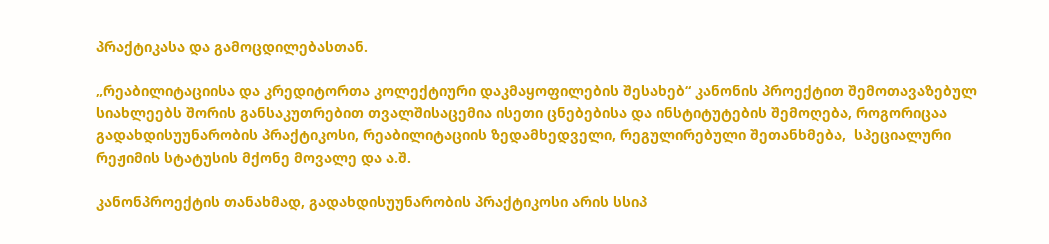პრაქტიკასა და გამოცდილებასთან.

„რეაბილიტაციისა და კრედიტორთა კოლექტიური დაკმაყოფილების შესახებ“ კანონის პროექტით შემოთავაზებულ სიახლეებს შორის განსაკუთრებით თვალშისაცემია ისეთი ცნებებისა და ინსტიტუტების შემოღება, როგორიცაა გადახდისუუნარობის პრაქტიკოსი, რეაბილიტაციის ზედამხედველი, რეგულირებული შეთანხმება,  სპეციალური რეჟიმის სტატუსის მქონე მოვალე და ა.შ.

კანონპროექტის თანახმად, გადახდისუუნარობის პრაქტიკოსი არის სსიპ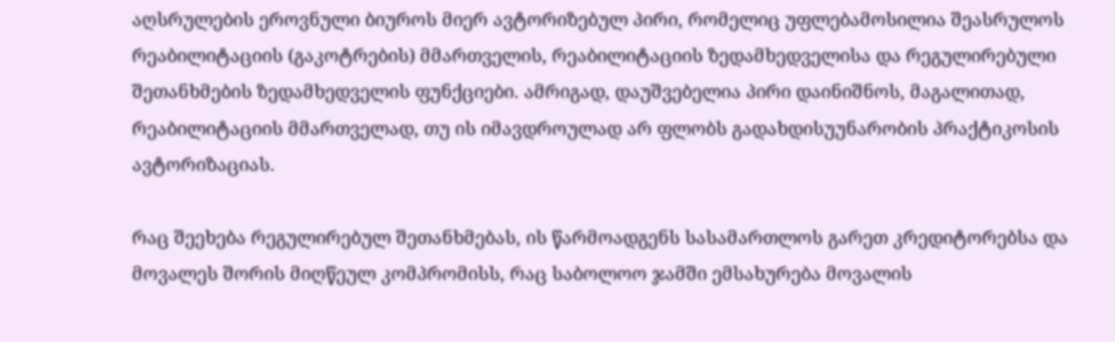აღსრულების ეროვნული ბიუროს მიერ ავტორიზებულ პირი, რომელიც უფლებამოსილია შეასრულოს რეაბილიტაციის (გაკოტრების) მმართველის, რეაბილიტაციის ზედამხედველისა და რეგულირებული შეთანხმების ზედამხედველის ფუნქციები. ამრიგად, დაუშვებელია პირი დაინიშნოს, მაგალითად, რეაბილიტაციის მმართველად, თუ ის იმავდროულად არ ფლობს გადახდისუუნარობის პრაქტიკოსის ავტორიზაციას.

რაც შეეხება რეგულირებულ შეთანხმებას, ის წარმოადგენს სასამართლოს გარეთ კრედიტორებსა და მოვალეს შორის მიღწეულ კომპრომისს, რაც საბოლოო ჯამში ემსახურება მოვალის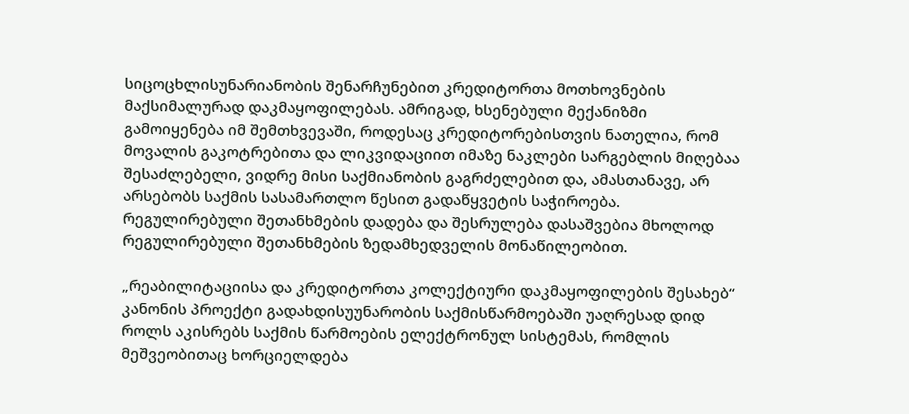სიცოცხლისუნარიანობის შენარჩუნებით კრედიტორთა მოთხოვნების მაქსიმალურად დაკმაყოფილებას. ამრიგად, ხსენებული მექანიზმი გამოიყენება იმ შემთხვევაში, როდესაც კრედიტორებისთვის ნათელია, რომ მოვალის გაკოტრებითა და ლიკვიდაციით იმაზე ნაკლები სარგებლის მიღებაა შესაძლებელი, ვიდრე მისი საქმიანობის გაგრძელებით და, ამასთანავე, არ არსებობს საქმის სასამართლო წესით გადაწყვეტის საჭიროება. რეგულირებული შეთანხმების დადება და შესრულება დასაშვებია მხოლოდ რეგულირებული შეთანხმების ზედამხედველის მონაწილეობით.

„რეაბილიტაციისა და კრედიტორთა კოლექტიური დაკმაყოფილების შესახებ“ კანონის პროექტი გადახდისუუნარობის საქმისწარმოებაში უაღრესად დიდ როლს აკისრებს საქმის წარმოების ელექტრონულ სისტემას, რომლის მეშვეობითაც ხორციელდება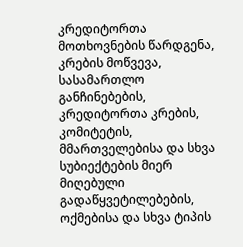კრედიტორთა მოთხოვნების წარდგენა, კრების მოწვევა, სასამართლო განჩინებების, კრედიტორთა კრების, კომიტეტის, მმართველებისა და სხვა სუბიექტების მიერ მიღებული გადაწყვეტილებების, ოქმებისა და სხვა ტიპის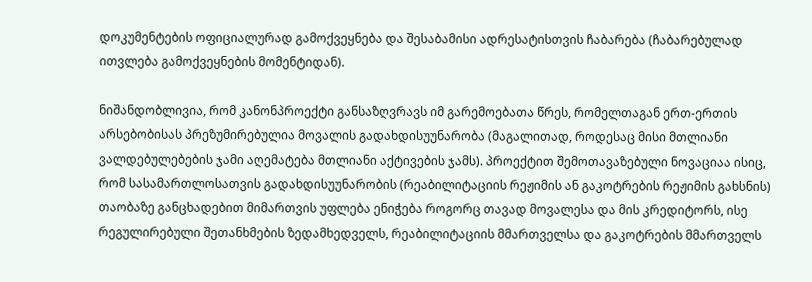დოკუმენტების ოფიციალურად გამოქვეყნება და შესაბამისი ადრესატისთვის ჩაბარება (ჩაბარებულად ითვლება გამოქვეყნების მომენტიდან).

ნიშანდობლივია, რომ კანონპროექტი განსაზღვრავს იმ გარემოებათა წრეს, რომელთაგან ერთ-ერთის არსებობისას პრეზუმირებულია მოვალის გადახდისუუნარობა (მაგალითად, როდესაც მისი მთლიანი ვალდებულებების ჯამი აღემატება მთლიანი აქტივების ჯამს). პროექტით შემოთავაზებული ნოვაციაა ისიც, რომ სასამართლოსათვის გადახდისუუნარობის (რეაბილიტაციის რეჟიმის ან გაკოტრების რეჟიმის გახსნის) თაობაზე განცხადებით მიმართვის უფლება ენიჭება როგორც თავად მოვალესა და მის კრედიტორს, ისე რეგულირებული შეთანხმების ზედამხედველს, რეაბილიტაციის მმართველსა და გაკოტრების მმართველს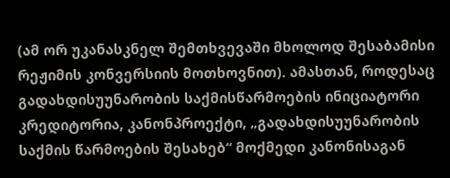(ამ ორ უკანასკნელ შემთხვევაში მხოლოდ შესაბამისი რეჟიმის კონვერსიის მოთხოვნით). ამასთან, როდესაც გადახდისუუნარობის საქმისწარმოების ინიციატორი კრედიტორია, კანონპროექტი, „გადახდისუუნარობის საქმის წარმოების შესახებ“ მოქმედი კანონისაგან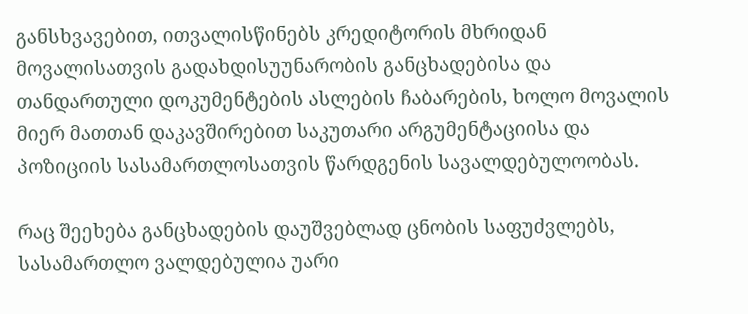განსხვავებით, ითვალისწინებს კრედიტორის მხრიდან მოვალისათვის გადახდისუუნარობის განცხადებისა და თანდართული დოკუმენტების ასლების ჩაბარების, ხოლო მოვალის მიერ მათთან დაკავშირებით საკუთარი არგუმენტაციისა და პოზიციის სასამართლოსათვის წარდგენის სავალდებულოობას.

რაც შეეხება განცხადების დაუშვებლად ცნობის საფუძვლებს, სასამართლო ვალდებულია უარი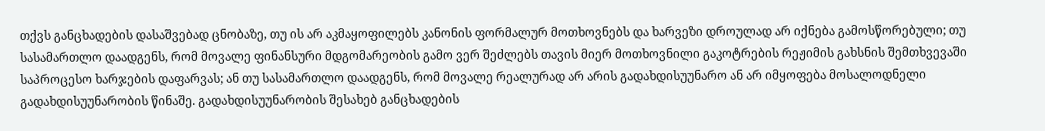თქვს განცხადების დასაშვებად ცნობაზე, თუ ის არ აკმაყოფილებს კანონის ფორმალურ მოთხოვნებს და ხარვეზი დროულად არ იქნება გამოსწორებული; თუ სასამართლო დაადგენს, რომ მოვალე ფინანსური მდგომარეობის გამო ვერ შეძლებს თავის მიერ მოთხოვნილი გაკოტრების რეჟიმის გახსნის შემთხვევაში საპროცესო ხარჯების დაფარვას; ან თუ სასამართლო დაადგენს, რომ მოვალე რეალურად არ არის გადახდისუუნარო ან არ იმყოფება მოსალოდნელი გადახდისუუნარობის წინაშე. გადახდისუუნარობის შესახებ განცხადების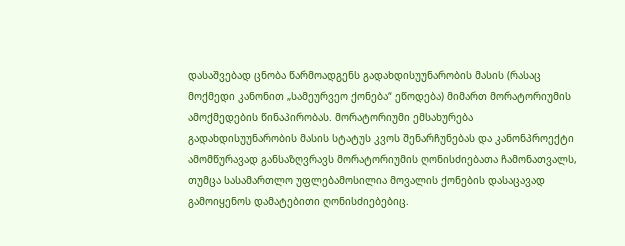დასაშვებად ცნობა წარმოადგენს გადახდისუუნარობის მასის (რასაც მოქმედი კანონით „სამეურვეო ქონება“ ეწოდება) მიმართ მორატორიუმის ამოქმედების წინაპირობას. მორატორიუმი ემსახურება გადახდისუუნარობის მასის სტატუს კვოს შენარჩუნებას და კანონპროექტი ამომწურავად განსაზღვრავს მორატორიუმის ღონისძიებათა ჩამონათვალს, თუმცა სასამართლო უფლებამოსილია მოვალის ქონების დასაცავად გამოიყენოს დამატებითი ღონისძიებებიც.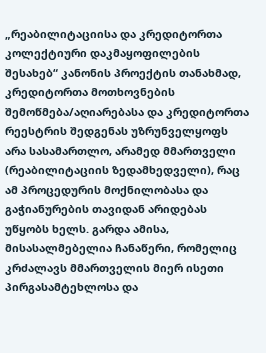„რეაბილიტაციისა და კრედიტორთა კოლექტიური დაკმაყოფილების შესახებ“ კანონის პროექტის თანახმად, კრედიტორთა მოთხოვნების შემოწმება/აღიარებასა და კრედიტორთა რეესტრის შედგენას უზრუნველყოფს არა სასამართლო, არამედ მმართველი (რეაბილიტაციის ზედამხედველი), რაც ამ პროცედურის მოქნილობასა და გაჭიანურების თავიდან არიდებას უწყობს ხელს. გარდა ამისა, მისასალმებელია ჩანაწერი, რომელიც კრძალავს მმართველის მიერ ისეთი პირგასამტეხლოსა და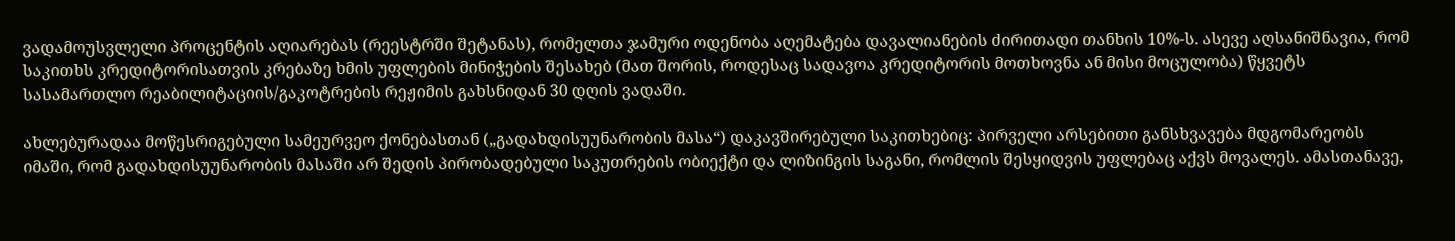ვადამოუსვლელი პროცენტის აღიარებას (რეესტრში შეტანას), რომელთა ჯამური ოდენობა აღემატება დავალიანების ძირითადი თანხის 10%-ს. ასევე აღსანიშნავია, რომ საკითხს კრედიტორისათვის კრებაზე ხმის უფლების მინიჭების შესახებ (მათ შორის, როდესაც სადავოა კრედიტორის მოთხოვნა ან მისი მოცულობა) წყვეტს სასამართლო რეაბილიტაციის/გაკოტრების რეჟიმის გახსნიდან 30 დღის ვადაში.

ახლებურადაა მოწესრიგებული სამეურვეო ქონებასთან („გადახდისუუნარობის მასა“) დაკავშირებული საკითხებიც: პირველი არსებითი განსხვავება მდგომარეობს იმაში, რომ გადახდისუუნარობის მასაში არ შედის პირობადებული საკუთრების ობიექტი და ლიზინგის საგანი, რომლის შესყიდვის უფლებაც აქვს მოვალეს. ამასთანავე,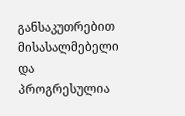განსაკუთრებით მისასალმებელი და პროგრესულია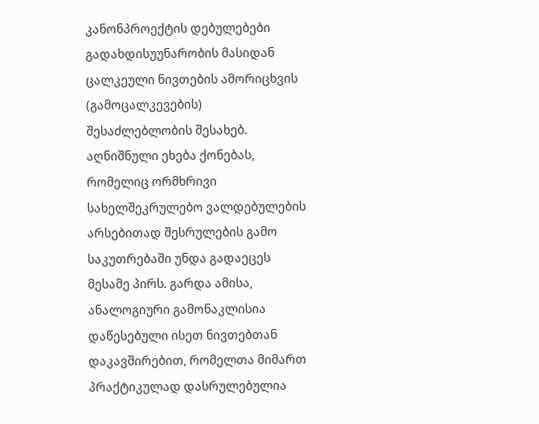კანონპროექტის დებულებები გადახდისუუნარობის მასიდან ცალკეული ნივთების ამორიცხვის (გამოცალკევების) შესაძლებლობის შესახებ. აღნიშნული ეხება ქონებას, რომელიც ორმხრივი სახელშეკრულებო ვალდებულების არსებითად შესრულების გამო საკუთრებაში უნდა გადაეცეს მესამე პირს. გარდა ამისა, ანალოგიური გამონაკლისია დაწესებული ისეთ ნივთებთან დაკავშირებით, რომელთა მიმართ პრაქტიკულად დასრულებულია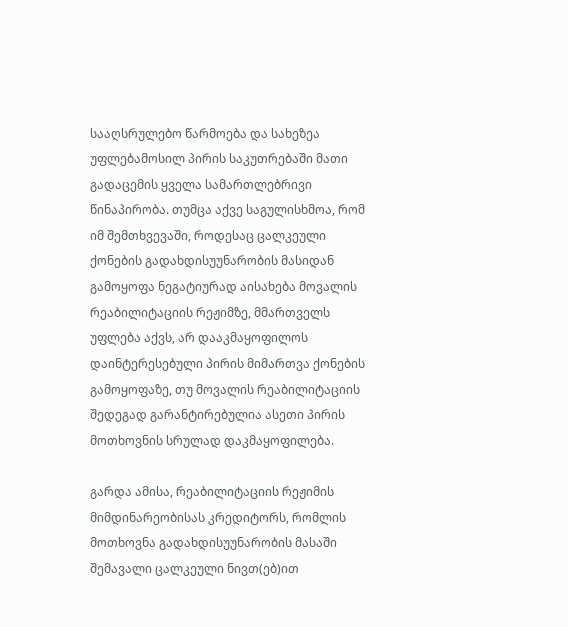სააღსრულებო წარმოება და სახეზეა უფლებამოსილ პირის საკუთრებაში მათი გადაცემის ყველა სამართლებრივი წინაპირობა. თუმცა აქვე საგულისხმოა, რომ იმ შემთხვევაში, როდესაც ცალკეული ქონების გადახდისუუნარობის მასიდან გამოყოფა ნეგატიურად აისახება მოვალის რეაბილიტაციის რეჟიმზე, მმართველს უფლება აქვს, არ დააკმაყოფილოს დაინტერესებული პირის მიმართვა ქონების გამოყოფაზე, თუ მოვალის რეაბილიტაციის შედეგად გარანტირებულია ასეთი პირის მოთხოვნის სრულად დაკმაყოფილება.

გარდა ამისა, რეაბილიტაციის რეჟიმის მიმდინარეობისას კრედიტორს, რომლის მოთხოვნა გადახდისუუნარობის მასაში შემავალი ცალკეული ნივთ(ებ)ით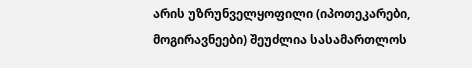არის უზრუნველყოფილი (იპოთეკარები, მოგირავნეები) შეუძლია სასამართლოს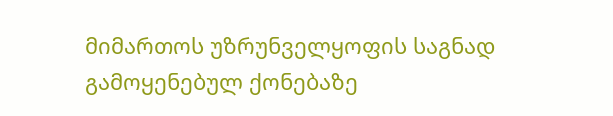მიმართოს უზრუნველყოფის საგნად გამოყენებულ ქონებაზე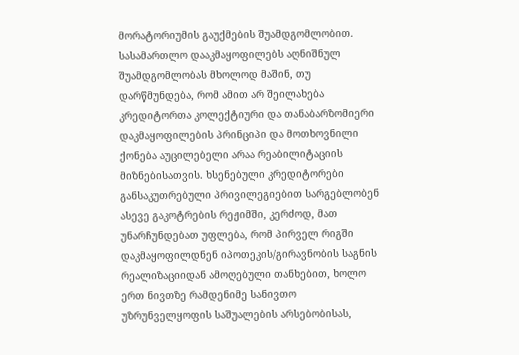მორატორიუმის გაუქმების შუამდგომლობით. სასამართლო დააკმაყოფილებს აღნიშნულ შუამდგომლობას მხოლოდ მაშინ, თუ დარწმუნდება, რომ ამით არ შეილახება კრედიტორთა კოლექტიური და თანაბარზომიერი დაკმაყოფილების პრინციპი და მოთხოვნილი ქონება აუცილებელი არაა რეაბილიტაციის მიზნებისათვის. ხსენებული კრედიტორები განსაკუთრებული პრივილეგიებით სარგებლობენ ასევე გაკოტრების რეჟიმში, კერძოდ, მათ უნარჩუნდებათ უფლება, რომ პირველ რიგში დაკმაყოფილდნენ იპოთეკის/გირავნობის საგნის რეალიზაციიდან ამოღებული თანხებით, ხოლო ერთ ნივთზე რამდენიმე სანივთო უზრუნველყოფის საშუალების არსებობისას,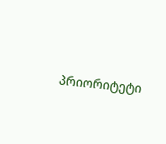პრიორიტეტი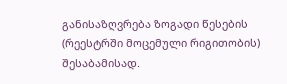განისაზღვრება ზოგადი წესების (რეესტრში მოცემული რიგითობის) შესაბამისად.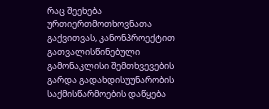რაც შეეხება ურთიერთმოთხოვნათა გაქვითვას, კანონპროექტით გათვალისწინებული გამონაკლისი შემთხვევების გარდა გადახდისუუნარობის საქმისწარმოების დაწყება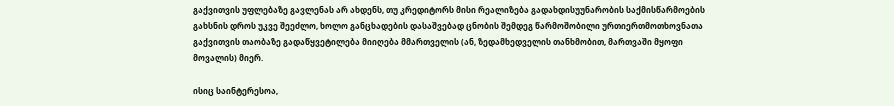გაქვითვის უფლებაზე გავლენას არ ახდენს, თუ კრედიტორს მისი რეალიზება გადახდისუუნარობის საქმისწარმოების გახსნის დროს უკვე შეეძლო, ხოლო განცხადების დასაშვებად ცნობის შემდეგ წარმოშობილი ურთიერთმოთხოვნათა გაქვითვის თაობაზე გადაწყვეტილება მიიღება მმართველის (ან, ზედამხედველის თანხმობით, მართვაში მყოფი მოვალის) მიერ.

ისიც საინტერესოა,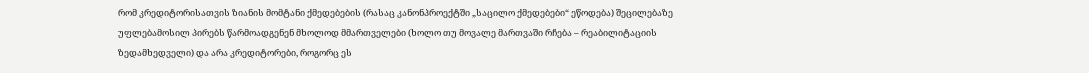რომ კრედიტორისათვის ზიანის მომტანი ქმედებების (რასაც კანონპროექტში „საცილო ქმედებები“ ეწოდება) შეცილებაზე უფლებამოსილ პირებს წარმოადგენენ მხოლოდ მმართველები (ხოლო თუ მოვალე მართვაში რჩება – რეაბილიტაციის ზედამხედველი) და არა კრედიტორები, როგორც ეს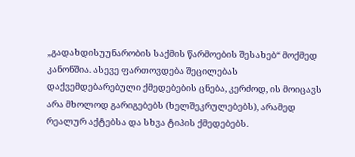„გადახდისუუნარობის საქმის წარმოების შესახებ“ მოქმედ კანონშია. ასევე ფართოვდება შეცილებას დაქვემდებარებული ქმედებების ცნება, კერძოდ, ის მოიცავს არა მხოლოდ გარიგებებს (ხელშეკრულებებს), არამედ რეალურ აქტებსა და სხვა ტიპის ქმედებებს.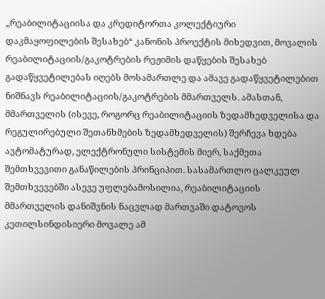„რეაბილიტაციისა და კრედიტორთა კოლექტიური დაკმაყოფილების შესახებ“ კანონის პროექტის მიხედვით, მოვალის რეაბილიტაციის/გაკოტრების რეჟიმის დაწყების შესახებ გადაწყვეტილებას იღებს მოსამართლე და ამავე გადაწყვეტილებით ნიშნავს რეაბილიტაციის/გაკოტრების მმართველს. ამასთან, მმართველის (ისევე, როგორც რეაბილიტაციის ზედამხედველისა და რეგულირებული შეთანხმების ზედამხედველის) შერჩევა ხდება ავტომატურად, ელექტრონული სისტემის მიერ, საქმეთა შემთხვევითი განაწილების პრინციპით. სასამართლო ცალკეულ შემთხვევებში ასევე უფლებამოსილია, რეაბილიტაციის მმართველის დანიშვნის ნაცვლად მართვაში დატოვოს კეთილსინდისიერი მოვალე ამ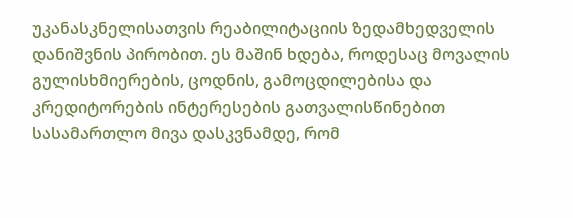უკანასკნელისათვის რეაბილიტაციის ზედამხედველის დანიშვნის პირობით. ეს მაშინ ხდება, როდესაც მოვალის გულისხმიერების, ცოდნის, გამოცდილებისა და კრედიტორების ინტერესების გათვალისწინებით სასამართლო მივა დასკვნამდე, რომ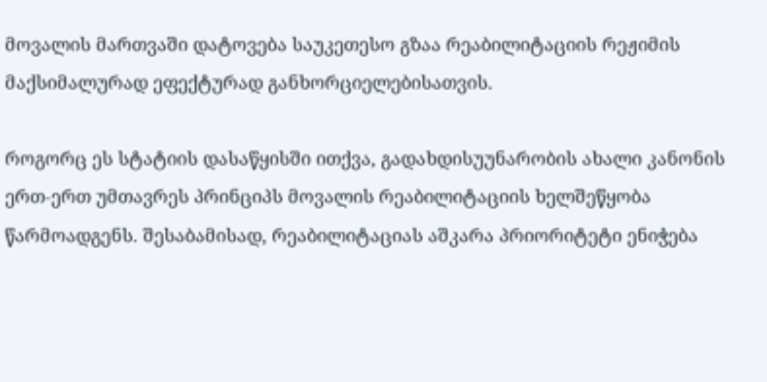მოვალის მართვაში დატოვება საუკეთესო გზაა რეაბილიტაციის რეჟიმის მაქსიმალურად ეფექტურად განხორციელებისათვის.

როგორც ეს სტატიის დასაწყისში ითქვა, გადახდისუუნარობის ახალი კანონის ერთ-ერთ უმთავრეს პრინციპს მოვალის რეაბილიტაციის ხელშეწყობა წარმოადგენს. შესაბამისად, რეაბილიტაციას აშკარა პრიორიტეტი ენიჭება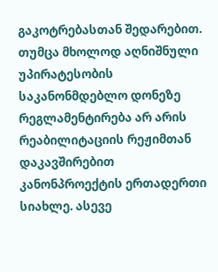გაკოტრებასთან შედარებით. თუმცა მხოლოდ აღნიშნული უპირატესობის საკანონმდებლო დონეზე რეგლამენტირება არ არის რეაბილიტაციის რეჟიმთან დაკავშირებით კანონპროექტის ერთადერთი სიახლე. ასევე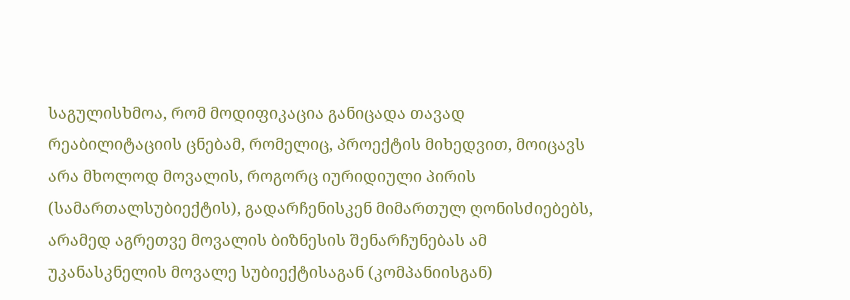საგულისხმოა, რომ მოდიფიკაცია განიცადა თავად რეაბილიტაციის ცნებამ, რომელიც, პროექტის მიხედვით, მოიცავს არა მხოლოდ მოვალის, როგორც იურიდიული პირის (სამართალსუბიექტის), გადარჩენისკენ მიმართულ ღონისძიებებს, არამედ აგრეთვე მოვალის ბიზნესის შენარჩუნებას ამ უკანასკნელის მოვალე სუბიექტისაგან (კომპანიისგან)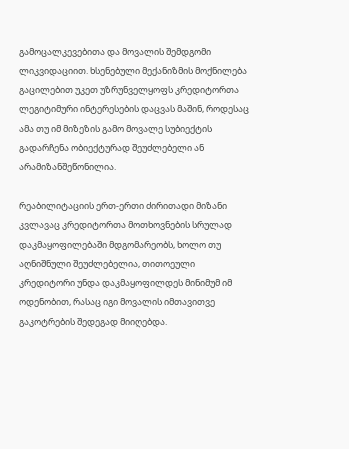გამოცალკევებითა და მოვალის შემდგომი ლიკვიდაციით. ხსენებული მექანიზმის მოქნილება გაცილებით უკეთ უზრუნველყოფს კრედიტორთა ლეგიტიმური ინტერესების დაცვას მაშინ, როდესაც ამა თუ იმ მიზეზის გამო მოვალე სუბიექტის გადარჩენა ობიექტურად შეუძლებელი ან არამიზანშეწონილია.

რეაბილიტაციის ერთ-ერთი ძირითადი მიზანი კვლავაც კრედიტორთა მოთხოვნების სრულად დაკმაყოფილებაში მდგომარეობს, ხოლო თუ აღნიშნული შეუძლებელია, თითოეული კრედიტორი უნდა დაკმაყოფილდეს მინიმუმ იმ ოდენობით, რასაც იგი მოვალის იმთავითვე გაკოტრების შედეგად მიიღებდა.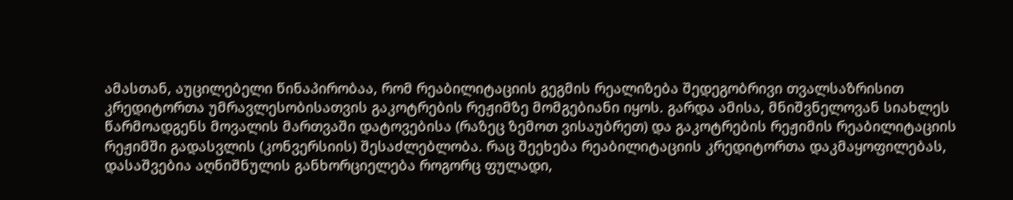ამასთან, აუცილებელი წინაპირობაა, რომ რეაბილიტაციის გეგმის რეალიზება შედეგობრივი თვალსაზრისით კრედიტორთა უმრავლესობისათვის გაკოტრების რეჟიმზე მომგებიანი იყოს. გარდა ამისა, მნიშვნელოვან სიახლეს წარმოადგენს მოვალის მართვაში დატოვებისა (რაზეც ზემოთ ვისაუბრეთ) და გაკოტრების რეჟიმის რეაბილიტაციის რეჟიმში გადასვლის (კონვერსიის) შესაძლებლობა. რაც შეეხება რეაბილიტაციის კრედიტორთა დაკმაყოფილებას, დასაშვებია აღნიშნულის განხორციელება როგორც ფულადი,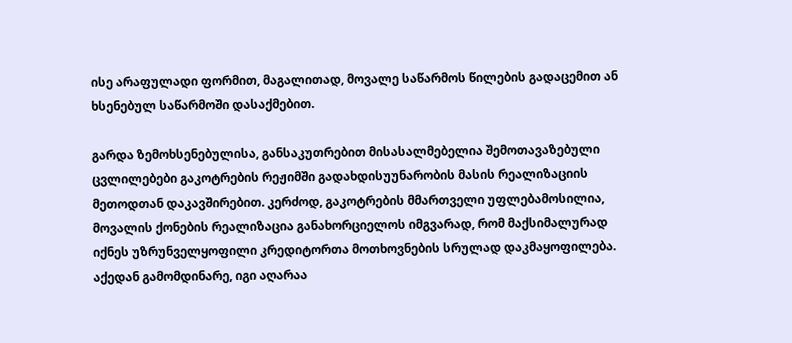ისე არაფულადი ფორმით, მაგალითად, მოვალე საწარმოს წილების გადაცემით ან ხსენებულ საწარმოში დასაქმებით.

გარდა ზემოხსენებულისა, განსაკუთრებით მისასალმებელია შემოთავაზებული ცვლილებები გაკოტრების რეჟიმში გადახდისუუნარობის მასის რეალიზაციის მეთოდთან დაკავშირებით. კერძოდ, გაკოტრების მმართველი უფლებამოსილია, მოვალის ქონების რეალიზაცია განახორციელოს იმგვარად, რომ მაქსიმალურად იქნეს უზრუნველყოფილი კრედიტორთა მოთხოვნების სრულად დაკმაყოფილება. აქედან გამომდინარე, იგი აღარაა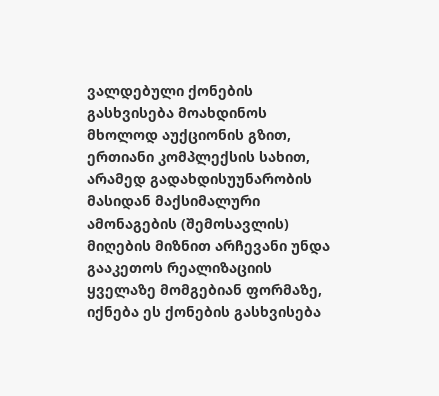ვალდებული ქონების გასხვისება მოახდინოს მხოლოდ აუქციონის გზით, ერთიანი კომპლექსის სახით, არამედ გადახდისუუნარობის მასიდან მაქსიმალური ამონაგების (შემოსავლის) მიღების მიზნით არჩევანი უნდა გააკეთოს რეალიზაციის ყველაზე მომგებიან ფორმაზე, იქნება ეს ქონების გასხვისება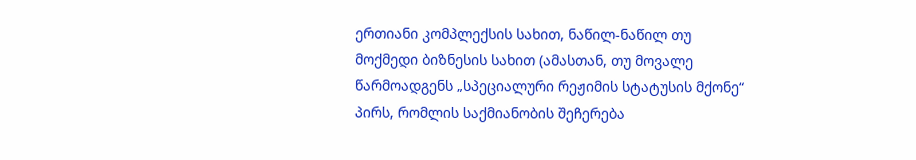ერთიანი კომპლექსის სახით, ნაწილ-ნაწილ თუ მოქმედი ბიზნესის სახით (ამასთან, თუ მოვალე წარმოადგენს „სპეციალური რეჟიმის სტატუსის მქონე“ პირს, რომლის საქმიანობის შეჩერება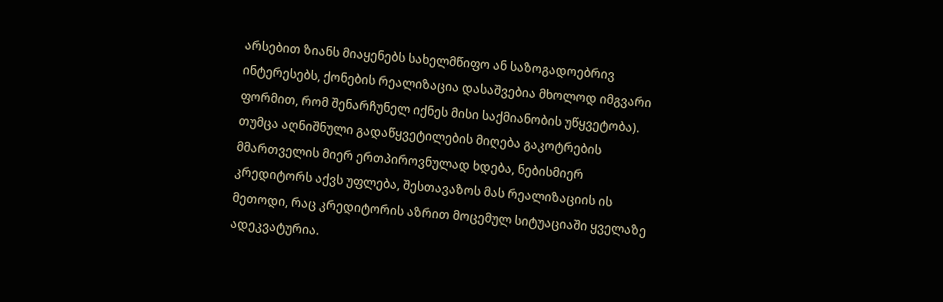არსებით ზიანს მიაყენებს სახელმწიფო ან საზოგადოებრივ ინტერესებს, ქონების რეალიზაცია დასაშვებია მხოლოდ იმგვარი ფორმით, რომ შენარჩუნელ იქნეს მისი საქმიანობის უწყვეტობა). თუმცა აღნიშნული გადაწყვეტილების მიღება გაკოტრების მმართველის მიერ ერთპიროვნულად ხდება, ნებისმიერ კრედიტორს აქვს უფლება, შესთავაზოს მას რეალიზაციის ის მეთოდი, რაც კრედიტორის აზრით მოცემულ სიტუაციაში ყველაზე ადეკვატურია.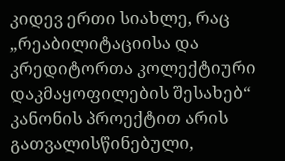კიდევ ერთი სიახლე, რაც „რეაბილიტაციისა და კრედიტორთა კოლექტიური დაკმაყოფილების შესახებ“ კანონის პროექტით არის გათვალისწინებული,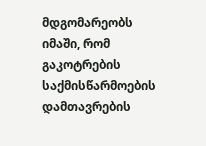მდგომარეობს იმაში, რომ გაკოტრების საქმისწარმოების დამთავრების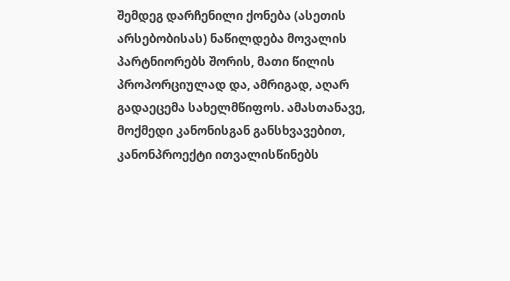შემდეგ დარჩენილი ქონება (ასეთის არსებობისას) ნაწილდება მოვალის პარტნიორებს შორის, მათი წილის პროპორციულად და, ამრიგად, აღარ გადაეცემა სახელმწიფოს. ამასთანავე, მოქმედი კანონისგან განსხვავებით, კანონპროექტი ითვალისწინებს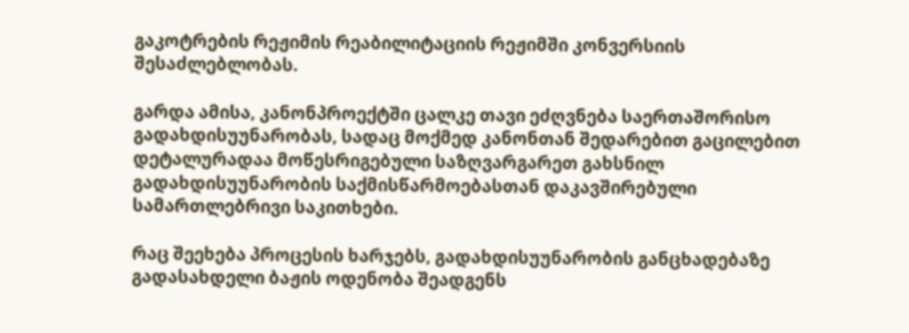გაკოტრების რეჟიმის რეაბილიტაციის რეჟიმში კონვერსიის შესაძლებლობას.

გარდა ამისა, კანონპროექტში ცალკე თავი ეძღვნება საერთაშორისო გადახდისუუნარობას, სადაც მოქმედ კანონთან შედარებით გაცილებით დეტალურადაა მოწესრიგებული საზღვარგარეთ გახსნილ გადახდისუუნარობის საქმისწარმოებასთან დაკავშირებული სამართლებრივი საკითხები.

რაც შეეხება პროცესის ხარჯებს, გადახდისუუნარობის განცხადებაზე გადასახდელი ბაჟის ოდენობა შეადგენს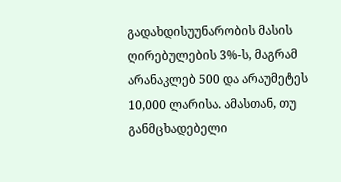გადახდისუუნარობის მასის ღირებულების 3%-ს, მაგრამ არანაკლებ 500 და არაუმეტეს 10,000 ლარისა. ამასთან, თუ განმცხადებელი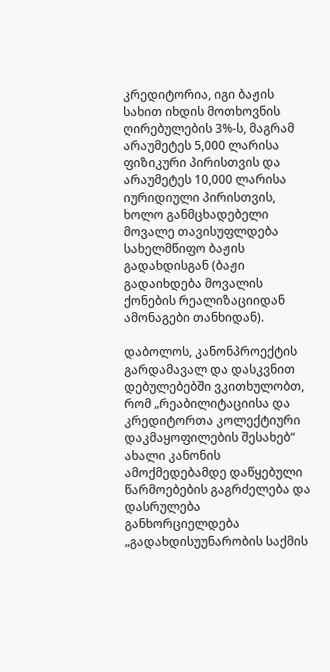კრედიტორია, იგი ბაჟის სახით იხდის მოთხოვნის ღირებულების 3%-ს, მაგრამ არაუმეტეს 5,000 ლარისა ფიზიკური პირისთვის და არაუმეტეს 10,000 ლარისა იურიდიული პირისთვის, ხოლო განმცხადებელი მოვალე თავისუფლდება სახელმწიფო ბაჟის გადახდისგან (ბაჟი გადაიხდება მოვალის ქონების რეალიზაციიდან ამონაგები თანხიდან).

დაბოლოს, კანონპროექტის გარდამავალ და დასკვნით დებულებებში ვკითხულობთ, რომ „რეაბილიტაციისა და კრედიტორთა კოლექტიური დაკმაყოფილების შესახებ“ ახალი კანონის ამოქმედებამდე დაწყებული წარმოებების გაგრძელება და დასრულება განხორციელდება „გადახდისუუნარობის საქმის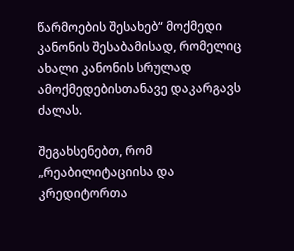წარმოების შესახებ“ მოქმედი კანონის შესაბამისად, რომელიც ახალი კანონის სრულად ამოქმედებისთანავე დაკარგავს ძალას.

შეგახსენებთ, რომ „რეაბილიტაციისა და კრედიტორთა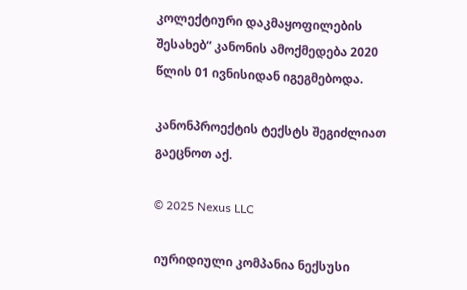კოლექტიური დაკმაყოფილების შესახებ“ კანონის ამოქმედება 2020 წლის 01 ივნისიდან იგეგმებოდა.

კანონპროექტის ტექსტს შეგიძლიათ გაეცნოთ აქ.

© 2025 Nexus LLC

იურიდიული კომპანია ნექსუსი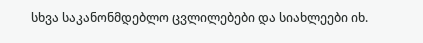სხვა საკანონმდებლო ცვლილებები და სიახლეები იხ.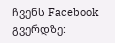ჩვენს Facebook გვერდზე: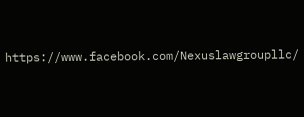https://www.facebook.com/Nexuslawgroupllc/